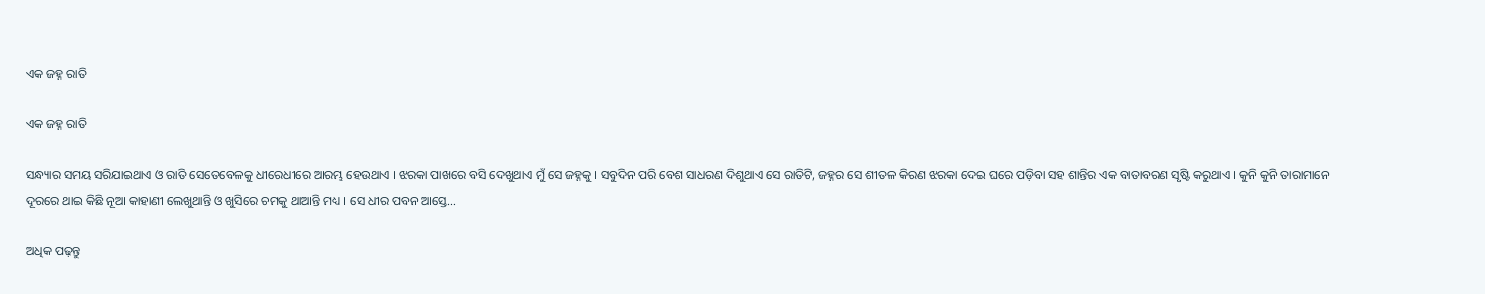ଏକ ଜହ୍ନ ରାତି

ଏକ ଜହ୍ନ ରାତି

ସନ୍ଧ୍ୟାର ସମୟ ସରିଯାଇଥାଏ ଓ ରାତି ସେତେବେଳକୁ ଧୀରେଧୀରେ ଆରମ୍ଭ ହେଉଥାଏ । ଝରକା ପାଖରେ ବସି ଦେଖୁଥାଏ ମୁଁ ସେ ଜହ୍ନକୁ । ସବୁଦିନ ପରି ବେଶ ସାଧରଣ ଦିଶୁଥାଏ ସେ ରାତିଟି, ଜହ୍ନର ସେ ଶୀତଳ କିରଣ ଝରକା ଦେଇ ଘରେ ପଡ଼ିବା ସହ ଶାନ୍ତିର ଏକ ବାତାବରଣ ସୃଷ୍ଟି କରୁଥାଏ । କୁନି କୁନି ତାରାମାନେ ଦୂରରେ ଥାଇ କିଛି ନୂଆ କାହାଣୀ ଲେଖୁଥାନ୍ତି ଓ ଖୁସିରେ ଚମକୁ ଥାଆନ୍ତି ମଧ୍ୟ । ସେ ଧୀର ପବନ ଆସ୍ତେ…

ଅଧିକ ପଢ଼ନ୍ତୁ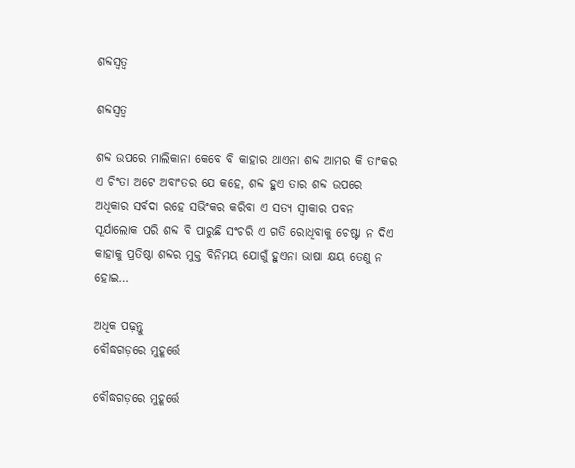ଶବ୍ଦସ୍ବତ୍ବ

ଶବ୍ଦସ୍ୱତ୍ୱ

ଶବ୍ଦ ଉପରେ ମାଲିକାନା କେବେ ବି କାହାର ଥାଏନା ଶବ୍ଦ ଆମର କି ତାଂକର ଏ ଚିଂତା ଅଟେ ଅବାଂତର ଯେ କହେ, ଶବ୍ଦ ହୁଏ ତାର ଶବ୍ଦ ଉପରେ ଅଧିକାର ସର୍ବଦା ରହେ ସଭିଂକର କରିବା ଏ ସତ୍ୟ ସ୍ୱୀକାର ପବନ ସୂର୍ଯାଲୋକ ପରି ଶବ୍ଦ ବି ପାରୁଛି ସଂଚରି ଏ ଗତି ରୋଧିବାକୁ ଚେଷ୍ଟା ନ ଦିଏ କାହାକୁ ପ୍ରତିଷ୍ଠା ଶବ୍ଦର ମୁକ୍ତ ବିନିମୟ ଯୋଗୁଁ ହୁଏନା ଭାଷା କ୍ଷୟ ତେଣୁ ନ ହୋଇ…

ଅଧିକ ପଢ଼ନ୍ତୁ
ବୌଦ୍ଧଗଡ଼ରେ ମୁହୂର୍ତ୍ତେ

ବୌଦ୍ଧଗଡ଼ରେ ମୁହୂର୍ତ୍ତେ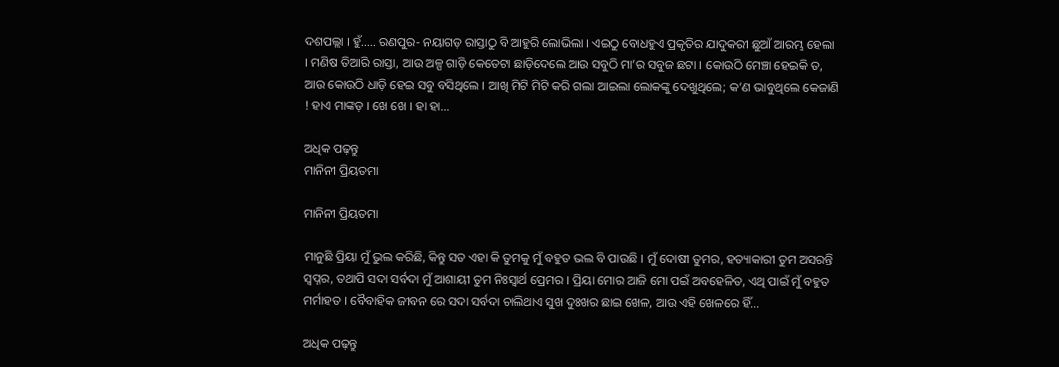ଦଶପଲ୍ଲା । ହୁଁ….. ରଣପୁର- ନୟାଗଡ଼ ରାସ୍ତାଠୁ ବି ଆହୁରି ଲୋଭିଲା । ଏଇଠୁ ବୋଧହୁଏ ପ୍ରକୃତିର ଯାଦୁକରୀ ଛୁଆଁ ଆରମ୍ଭ ହେଲା । ମଣିଷ ତିଆରି ରାସ୍ତା, ଆଉ ଅଳ୍ପ ଗାଡ଼ି କେତେଟା ଛାଡ଼ିଦେଲେ ଆଉ ସବୁଠି ମା’ର ସବୁଜ ଛଟା । କୋଉଠି ମେଞ୍ଚା ହେଇକି ତ, ଆଉ କୋଉଠି ଧାଡ଼ି ହେଇ ସବୁ ବସିଥିଲେ । ଆଖି ମିଟି ମିଟି କରି ଗଲା ଆଇଲା ଲୋକଙ୍କୁ ଦେଖୁଥିଲେ; କ’ଣ ଭାବୁଥିଲେ କେଜାଣି ! ହାଏ ମାଙ୍କଡ଼ । ଖେ ଖେ । ହା ହା…

ଅଧିକ ପଢ଼ନ୍ତୁ
ମାନିନୀ ପ୍ରିୟତମା

ମାନିନୀ ପ୍ରିୟତମା

ମାନୁଛି ପ୍ରିୟା ମୁଁ ଭୁଲ କରିଛି, କିନ୍ତୁ ସତ ଏହା କି ତୁମକୁ ମୁଁ ବହୁତ ଭଲ ବି ପାଉଛି । ମୁଁ ଦୋଷୀ ତୁମର, ହତ୍ୟାକାରୀ ତୁମ ଅସରନ୍ତି ସ୍ୱପ୍ନର, ତଥାପି ସଦା ସର୍ବଦା ମୁଁ ଆଶାୟୀ ତୁମ ନିଃସ୍ଵାର୍ଥ ପ୍ରେମର । ପ୍ରିୟା ମୋର ଆଜି ମୋ ପଇଁ ଅବହେଳିତ, ଏଥି ପାଇଁ ମୁଁ ବହୁତ ମର୍ମାହତ । ବୈବାହିକ ଜୀବନ ରେ ସଦା ସର୍ବଦା ଚାଲିଥାଏ ସୁଖ ଦୁଃଖର ଛାଇ ଖେଳ, ଆଉ ଏହି ଖେଳରେ ହିଁ…

ଅଧିକ ପଢ଼ନ୍ତୁ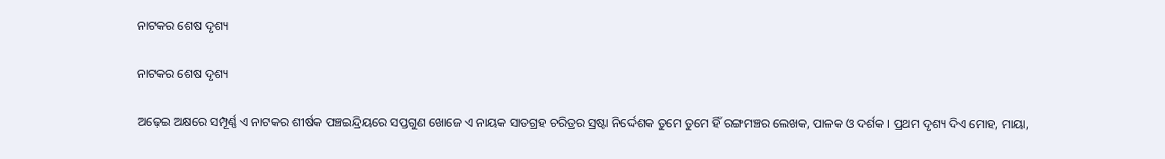ନାଟକର ଶେଷ ଦୃଶ୍ୟ

ନାଟକର ଶେଷ ଦୃଶ୍ୟ

ଅଢ଼େଇ ଅକ୍ଷରେ ସମ୍ପୂର୍ଣ୍ଣ ଏ ନାଟକର ଶୀର୍ଷକ ପଞ୍ଚଇନ୍ଦ୍ରିୟରେ ସପ୍ତଗୁଣ ଖୋଜେ ଏ ନାୟକ ସାତଗ୍ରହ ଚରିତ୍ରର ସ୍ରଷ୍ଟା ନିର୍ଦ୍ଦେଶକ ତୁମେ ତୁମେ ହିଁ ରଙ୍ଗମଞ୍ଚର ଲେଖକ, ପାଳକ ଓ ଦର୍ଶକ । ପ୍ରଥମ ଦୃଶ୍ୟ ଦିଏ ମୋହ, ମାୟା,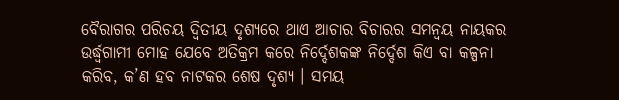ବୈରାଗର ପରିଚୟ ଦ୍ୱିତୀୟ ଦୃଶ୍ୟରେ ଥାଏ ଆଚାର ବିଚାରର ସମନ୍ୱୟ ନାୟକର ଉର୍ଦ୍ଧ୍ବଗାମୀ ମୋହ ଯେବେ ଅତିକ୍ରମ କରେ ନିର୍ଦ୍ଦେଶକଙ୍କ ନିର୍ଦ୍ଦେଶ କିଏ ବା କଳ୍ପନା କରିବ, କ’ଣ ହବ ନାଟକର ଶେଷ ଦୃଶ୍ୟ । ସମୟ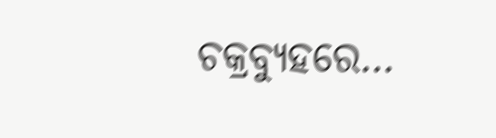ଚକ୍ରବ୍ୟୁହରେ…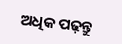ଅଧିକ ପଢ଼ନ୍ତୁ